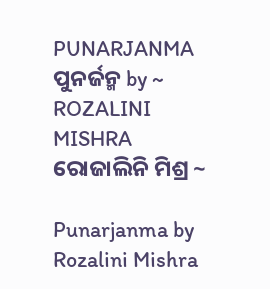PUNARJANMA ପୁନର୍ଜନ୍ମ by ~ ROZALINI MISHRA ରୋଜାଲିନି ମିଶ୍ର ~

Punarjanma by Rozalini Mishra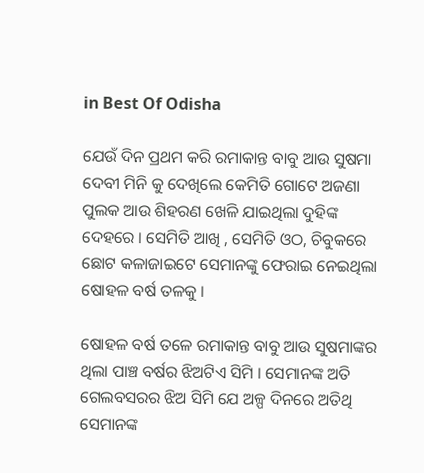in Best Of Odisha

ଯେଉଁ ଦିନ ପ୍ରଥମ କରି ରମାକାନ୍ତ ବାବୁ ଆଉ ସୁଷମା ଦେବୀ ମିନି କୁ ଦେଖିଲେ କେମିତି ଗୋଟେ ଅଜଣା ପୁଲକ ଆଉ ଶିହରଣ ଖେଳି ଯାଇଥିଲା ଦୁହିଙ୍କ ଦେହରେ । ସେମିତି ଆଖି , ସେମିତି ଓଠ, ଚିବୁକରେ ଛୋଟ କଳାଜାଇଟେ ସେମାନଙ୍କୁ ଫେରାଇ ନେଇଥିଲା ଷୋହଳ ବର୍ଷ ତଳକୁ ।

ଷୋହଳ ବର୍ଷ ତଳେ ରମାକାନ୍ତ ବାବୁ ଆଉ ସୁଷମାଙ୍କର ଥିଲା ପାଞ୍ଚ ବର୍ଷର ଝିଅଟିଏ ସିମି । ସେମାନଙ୍କ ଅତି ଗେଲବସରର ଝିଅ ସିମି ଯେ ଅଳ୍ପ ଦିନରେ ଅତିଥି ସେମାନଙ୍କ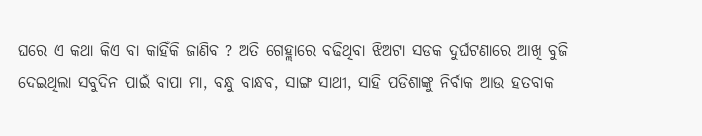ଘରେ ଏ କଥା କିଏ ବା କାହିଁକି ଜାଣିବ ? ଅତି ଗେହ୍ଲାରେ ବଢିଥିବା ଝିଅଟା ସଡକ ଦୁର୍ଘଟଣାରେ ଆଖି ବୁଜି ଦେଇଥିଲା ସବୁଦିନ ପାଇଁ ବାପା ମା, ବନ୍ଧୁ ବାନ୍ଧବ, ସାଙ୍ଗ ସାଥୀ, ସାହି ପଡିଶାଙ୍କୁ ନିର୍ବାକ ଆଉ ହତବାକ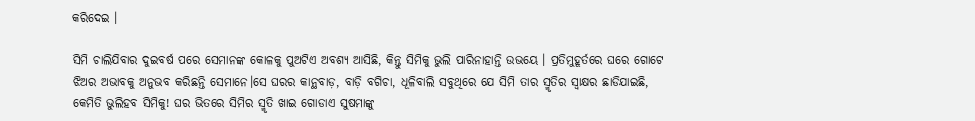କରିଦେଇ ।

ସିମି ଚାଲିଯିବାର ଦୁଇବର୍ଷ ପରେ ସେମାନଙ୍କ କୋଳକୁ ପୁଅଟିଏ ଅବଶ୍ୟ ଆସିଛି, କିନ୍ତୁ ସିମିକୁ ଭୁଲି ପାରିନାହାନ୍ତି ଉଭୟେ । ପ୍ରତିମୁହୂର୍ତରେ ଘରେ ଗୋଟେ ଝିଅର ଅଭାବକୁ ଅନୁଭବ କରିଛନ୍ତି ସେମାନେ।ସେ ଘରର କାନ୍ଥବାଡ଼, ବାଡ଼ି ବଗିଚା, ଧୂଳିବାଲି ସବୁଥିରେ ଯେ ସିମି ତାର ସ୍ମୃତିର ସ୍ବାକ୍ଷର ଛାଡିଯାଇଛି, କେମିତି ଭୁଲିହବ ସିମିକୁ! ଘର ଭିତରେ ସିମିର ସ୍ମୃତି ଖାଇ ଗୋଡାଏ ସୁଷମାଙ୍କୁ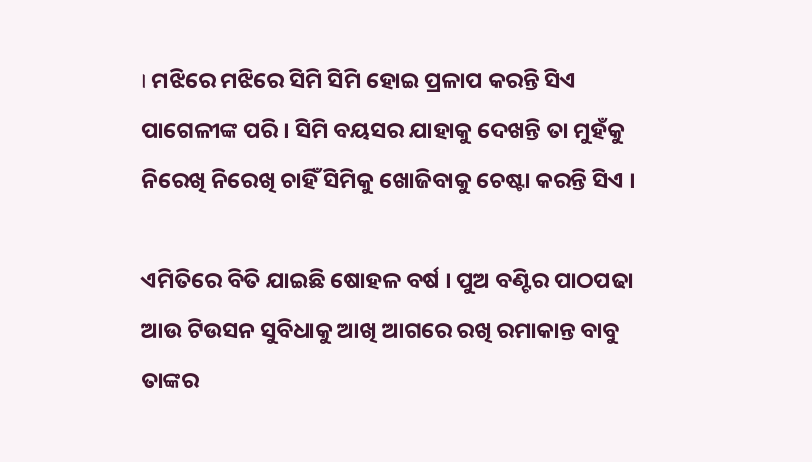। ମଝିରେ ମଝିରେ ସିମି ସିମି ହୋଇ ପ୍ରଳାପ କରନ୍ତି ସିଏ ପାଗେଳୀଙ୍କ ପରି । ସିମି ବୟସର ଯାହାକୁ ଦେଖନ୍ତି ତା ମୁହଁକୁ ନିରେଖି ନିରେଖି ଚାହିଁ ସିମିକୁ ଖୋଜିବାକୁ ଚେଷ୍ଟା କରନ୍ତି ସିଏ ।

ଏମିତିରେ ବିତି ଯାଇଛି ଷୋହଳ ବର୍ଷ । ପୁଅ ବଣ୍ଟିର ପାଠପଢା ଆଉ ଟିଉସନ ସୁବିଧାକୁ ଆଖି ଆଗରେ ରଖି ରମାକାନ୍ତ ବାବୁ ତାଙ୍କର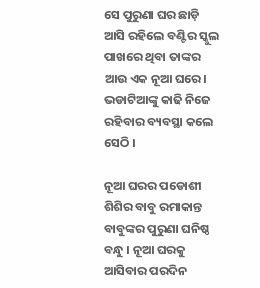ସେ ପୁରୁଣା ଘର ଛାଡ଼ି ଆସି ରହିଲେ ବଣ୍ଟିର ସ୍କୁଲ ପାଖରେ ଥିବା ତାଙ୍କର ଆଉ ଏକ ନୂଆ ଘରେ। ଭଡାଟିଆଙ୍କୁ କାଢି ନିଜେ ରହିବାର ବ୍ୟବସ୍ଥା କଲେ ସେଠି ।

ନୂଆ ଘରର ପଡୋଶୀ ଶିଶିର ବାବୁ ରମାକାନ୍ତ ବାବୁଙ୍କର ପୁରୁଣା ଘନିଷ୍ଠ ବନ୍ଧୁ । ନୂଆ ଘରକୁ ଆସିବାର ପରଦିନ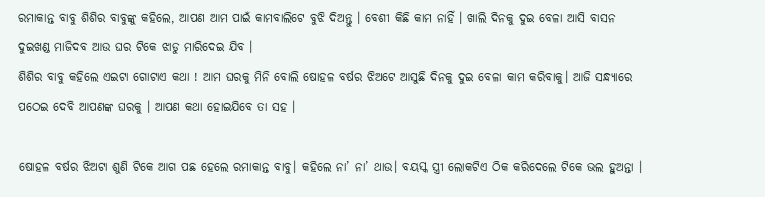ରମାକାନ୍ତ ବାବୁ ଶିଶିର ବାବୁଙ୍କୁ କହିଲେ, ଆପଣ ଆମ ପାଇଁ କାମବାଲିଟେ ବୁଝି ଦିଅନ୍ତୁ । ବେଶୀ କିଛି କାମ ନାହିଁ । ଖାଲି ଦିନକୁ ଦୁଇ ବେଳା ଆସି ବାସନ ଦୁଇଖଣ୍ଡ ମାଜିଦବ ଆଉ ଘର ଟିକେ ଝାଡୁ ମାରିଦେଇ ଯିବ ।
ଶିଶିର ବାବୁ କହିଲେ ଏଇଟା ଗୋଟାଏ କଥା ! ଆମ ଘରକୁ ମିନି ବୋଲି ଷୋହଳ ବର୍ଷର ଝିଅଟେ ଆସୁଛି ଦିନକୁ ଦୁଇ ବେଳା କାମ କରିବାକୁ। ଆଜି ସନ୍ଧ୍ୟାରେ ପଠେଇ ଦେବି ଆପଣଙ୍କ ଘରକୁ । ଆପଣ କଥା ହୋଇଯିବେ ତା ସହ ।

ଷୋହଳ ବର୍ଷର ଝିଅଟା ଶୁଣି ଟିକେ ଆଗ ପଛ ହେଲେ ରମାକାନ୍ତ ବାବୁ। କହିଲେ ନା’ ନା’ ଥାଉ। ବୟସ୍କ ସ୍ତ୍ରୀ ଲୋକଟିଏ ଠିକ କରିଦେଲେ ଟିକେ ଭଲ ହୁଅନ୍ତା ।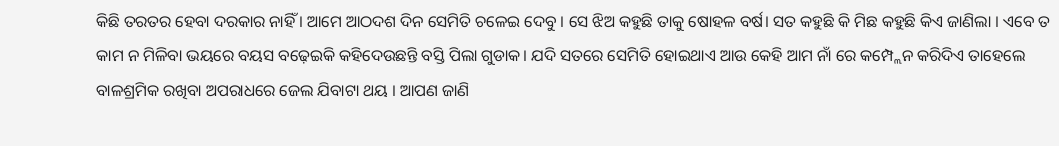କିଛି ତରତର ହେବା ଦରକାର ନାହିଁ । ଆମେ ଆଠଦଶ ଦିନ ସେମିତି ଚଳେଇ ଦେବୁ । ସେ ଝିଅ କହୁଛି ତାକୁ ଷୋହଳ ବର୍ଷ। ସତ କହୁଛି କି ମିଛ କହୁଛି କିଏ ଜାଣିଲା । ଏବେ ତ କାମ ନ ମିଳିବା ଭୟରେ ବୟସ ବଢ଼େଇକି କହିଦେଉଛନ୍ତି ବସ୍ତି ପିଲା ଗୁଡାକ। ଯଦି ସତରେ ସେମିତି ହୋଇଥାଏ ଆଉ କେହି ଆମ ନାଁ ରେ କମ୍ପ୍ଲେନ କରିଦିଏ ତାହେଲେ ବାଳଶ୍ରମିକ ରଖିବା ଅପରାଧରେ ଜେଲ ଯିବାଟା ଥୟ । ଆପଣ ଜାଣି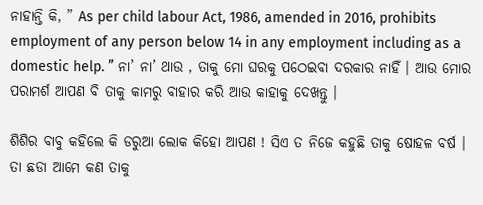ନାହାନ୍ତି କି, ” As per child labour Act, 1986, amended in 2016, prohibits employment of any person below 14 in any employment including as a domestic help. ” ନା’ ନା’ ଥାଉ , ତାକୁ ମୋ ଘରକୁ ପଠେଇବା ଦରକାର ନାହିଁ । ଆଉ ମୋର ପରାମର୍ଶ ଆପଣ ବି ତାକୁ କାମରୁ ବାହାର କରି ଆଉ କାହାକୁ ଦେଖନ୍ତୁ ।

ଶିଶିର ବାବୁ କହିଲେ କି ଡରୁଆ ଲୋକ କିହୋ ଆପଣ ! ସିଏ ତ ନିଜେ କହୁଛି ତାକୁ ଷୋହଳ ବର୍ଷ ।
ତା ଛଡା ଆମେ କଣ ତାକୁ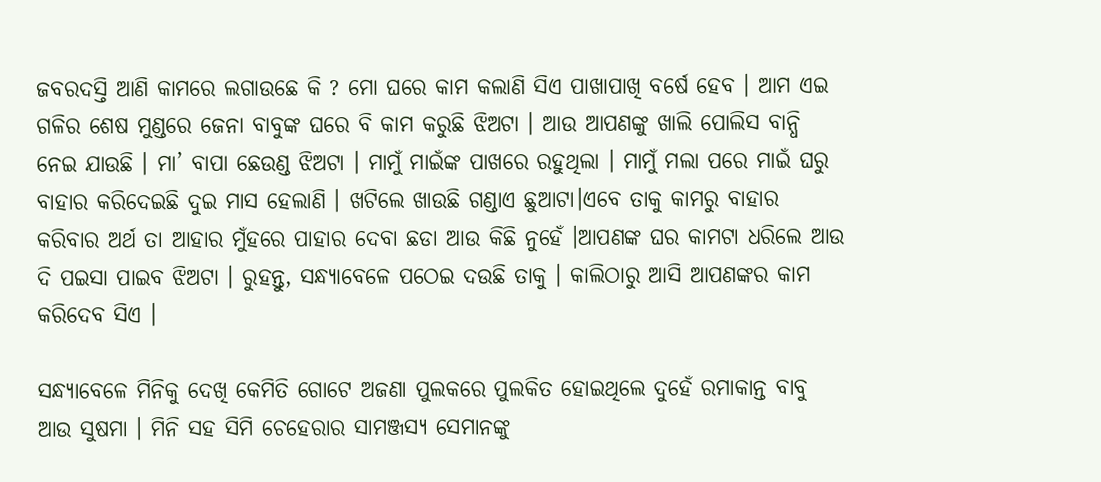ଜବରଦସ୍ତି ଆଣି କାମରେ ଲଗାଉଛେ କି ? ମୋ ଘରେ କାମ କଲାଣି ସିଏ ପାଖାପାଖି ବର୍ଷେ ହେବ । ଆମ ଏଇ ଗଳିର ଶେଷ ମୁଣ୍ଡରେ ଜେନା ବାବୁଙ୍କ ଘରେ ବି କାମ କରୁଛି ଝିଅଟା । ଆଉ ଆପଣଙ୍କୁ ଖାଲି ପୋଲିସ ବାନ୍ଧି ନେଇ ଯାଉଛି । ମା’ ବାପା ଛେଉଣ୍ଡ ଝିଅଟା । ମାମୁଁ ମାଇଁଙ୍କ ପାଖରେ ରହୁଥିଲା । ମାମୁଁ ମଲା ପରେ ମାଇଁ ଘରୁ ବାହାର କରିଦେଇଛି ଦୁଇ ମାସ ହେଲାଣି । ଖଟିଲେ ଖାଉଛି ଗଣ୍ଡାଏ ଛୁଆଟା।ଏବେ ତାକୁ କାମରୁ ବାହାର କରିବାର ଅର୍ଥ ତା ଆହାର ମୁଁହରେ ପାହାର ଦେବା ଛଡା ଆଉ କିଛି ନୁହେଁ ।ଆପଣଙ୍କ ଘର କାମଟା ଧରିଲେ ଆଉ ଦି ପଇସା ପାଇବ ଝିଅଟା । ରୁହନ୍ତୁ, ସନ୍ଧ୍ୟାବେଳେ ପଠେଇ ଦଉଛି ତାକୁ । କାଲିଠାରୁ ଆସି ଆପଣଙ୍କର କାମ କରିଦେବ ସିଏ ।

ସନ୍ଧ୍ୟାବେଳେ ମିନିକୁ ଦେଖି କେମିତି ଗୋଟେ ଅଜଣା ପୁଲକରେ ପୁଲକିତ ହୋଇଥିଲେ ଦୁହେଁ ରମାକାନ୍ତ ବାବୁ ଆଉ ସୁଷମା । ମିନି ସହ ସିମି ଚେହେରାର ସାମଞ୍ଜସ୍ୟ ସେମାନଙ୍କୁ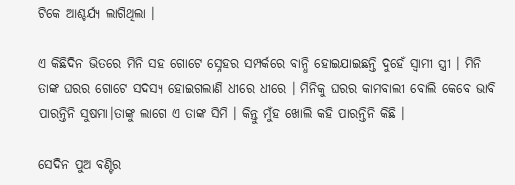ଟିକେ ଆଶ୍ଚର୍ଯ୍ୟ ଲାଗିଥିଲା ।

ଏ କିଛିଦିନ ଭିତରେ ମିନି ସହ ଗୋଟେ ସ୍ନେହର ସମ୍ପର୍କରେ ବାନ୍ଧି ହୋଇଯାଇଛନ୍ତି ଦୁହେଁ ସ୍ୱାମୀ ସ୍ତ୍ରୀ । ମିନି ତାଙ୍କ ଘରର ଗୋଟେ ସଦସ୍ୟ ହୋଇଗଲାଣି ଧୀରେ ଧୀରେ । ମିନିକୁ ଘରର କାମବାଲୀ ବୋଲି କେବେ ଭାବି ପାରନ୍ତିନି ସୁଷମା।ତାଙ୍କୁ ଲାଗେ ଏ ତାଙ୍କ ସିମି । କିନ୍ତୁ ମୁଁହ ଖୋଲି କହି ପାରନ୍ତିନି କିଛି ।

ସେଦିନ ପୁଅ ବଣ୍ଟିର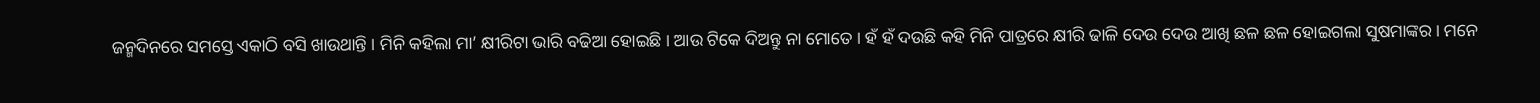ଜନ୍ମଦିନରେ ସମସ୍ତେ ଏକାଠି ବସି ଖାଉଥାନ୍ତି । ମିନି କହିଲା ମା’ କ୍ଷୀରିଟା ଭାରି ବଢିଆ ହୋଇଛି । ଆଉ ଟିକେ ଦିଅନ୍ତୁ ନା ମୋତେ । ହଁ ହଁ ଦଉଛି କହି ମିନି ପାତ୍ରରେ କ୍ଷୀରି ଢାଳି ଦେଉ ଦେଉ ଆଖି ଛଳ ଛଳ ହୋଇଗଲା ସୁଷମାଙ୍କର । ମନେ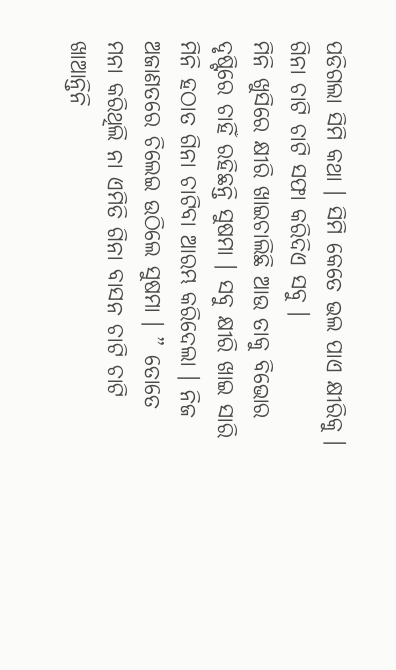ପଡିଗଲା ସିମି କଥା । ସିମି କେତେ ଭଲ ପାଏ କ୍ଷୀରିକୁ । ଗିନା ଚାଟି ଚାଟି ସଫା କରିଦିଏ ସବୁ ।
ମିନି ଖୁସିରେ କ୍ଷୀରି ଖାଇଚାଲିଛି ଆଉ ତାକୁ ବିଭୋର ଦୃଷ୍ଟିରେ ଚାହିଁ ରହିଛନ୍ତି ସୁଷମା । ସବୁ କ୍ଷୀରି ଖାଇ ସାରି ମିନି ହଠାତ ଗିନା ଚାଟିବା ଆରମ୍ଭ କରିଦେଲା । ନିଜ ଅଜାଣତରେ ଚିଲେଇ ଉଠିଲେ ସୁଷମା । ” ତୋତେ ମନା କରିଥିଲି ନା ଏମିତି ଗିନା ବାସନ ଚାଟି ଚାଟି ଖାଆନ୍ତିନି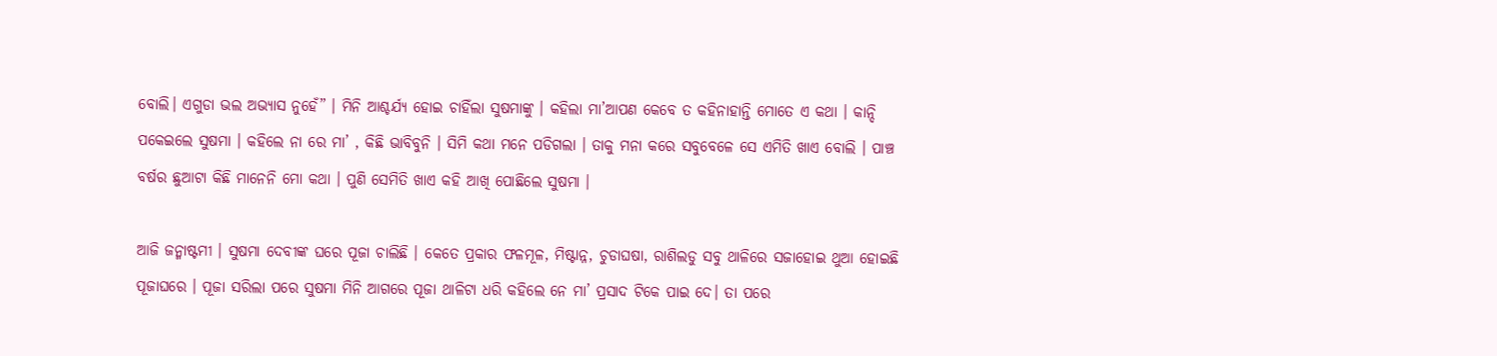ବୋଲି। ଏଗୁଡା ଭଲ ଅଭ୍ୟାସ ନୁହେଁ” । ମିନି ଆଶ୍ଚର୍ଯ୍ୟ ହୋଇ ଚାହିଁଲା ସୁଷମାଙ୍କୁ । କହିଲା ମା’ଆପଣ କେବେ ତ କହିନାହାନ୍ତି ମୋତେ ଏ କଥା । କାନ୍ଦି ପକେଇଲେ ସୁଷମା । କହିଲେ ନା ରେ ମା’ , କିଛି ଭାବିବୁନି । ସିମି କଥା ମନେ ପଡିଗଲା । ତାକୁ ମନା କରେ ସବୁବେଳେ ସେ ଏମିତି ଖାଏ ବୋଲି । ପାଞ୍ଚ ବର୍ଷର ଛୁଆଟା କିଛି ମାନେନି ମୋ କଥା । ପୁଣି ସେମିତି ଖାଏ କହି ଆଖି ପୋଛିଲେ ସୁଷମା ।

ଆଜି ଜନ୍ମାଷ୍ଟମୀ । ସୁଷମା ଦେବୀଙ୍କ ଘରେ ପୂଜା ଚାଲିଛି । କେତେ ପ୍ରକାର ଫଳମୂଳ, ମିଷ୍ଟାନ୍ନ, ଚୁଡାଘଷା, ରାଶିଲଡୁ ସବୁ ଥାଳିରେ ସଜାହୋଇ ଥୁଆ ହୋଇଛି ପୂଜାଘରେ । ପୂଜା ସରିଲା ପରେ ସୁଷମା ମିନି ଆଗରେ ପୂଜା ଥାଳିଟା ଧରି କହିଲେ ନେ ମା’ ପ୍ରସାଦ ଟିକେ ପାଇ ଦେ। ତା ପରେ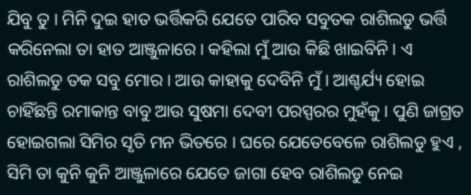ଯିବୁ ତୁ । ମିନି ଦୁଇ ହାତ ଭର୍ତ୍ତିକରି ଯେତେ ପାରିବ ସବୁତକ ରାଶିଲଡୁ ଭର୍ତ୍ତି କରିନେଲା ତା ହାତ ଆଞ୍ଜୁଳାରେ। କହିଲା ମୁଁ ଆଉ କିଛି ଖାଇବିନି । ଏ ରାଶିଲଡୁ ତକ ସବୁ ମୋର । ଆଉ କାହାକୁ ଦେବିନି ମୁଁ । ଆଶ୍ଚର୍ଯ୍ୟ ହୋଇ ଚାହିଁଛନ୍ତି ରମାକାନ୍ତ ବାବୁ ଆଉ ସୁଷମା ଦେବୀ ପରସ୍ପରର ମୁହଁକୁ । ପୁଣି ଜାଗ୍ରତ ହୋଇଗଲା ସିମିର ସୃତି ମନ ଭିତରେ । ଘରେ ଯେତେବେଳେ ରାଶିଲଡୁ ହୁଏ , ସିମି ତା କୁନି କୁନି ଆଞ୍ଜୁଳାରେ ଯେତେ ଜାଗା ହେବ ରାଶିଲଡୁ ନେଇ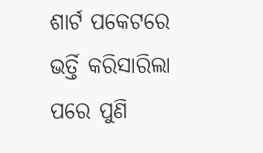ଶାର୍ଟ ପକେଟରେ ଭର୍ତ୍ତି କରିସାରିଲା ପରେ ପୁଣି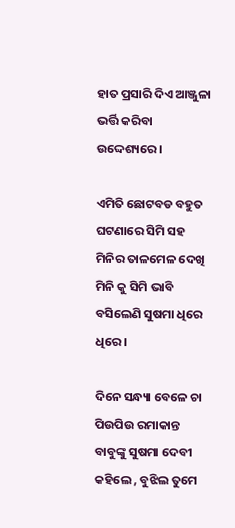ହାତ ପ୍ରସାରି ଦିଏ ଆଞ୍ଜୁଳା ଭର୍ତ୍ତି କରିବା ଉଦ୍ଦେଶ୍ୟରେ ।

ଏମିତି ଛୋଟବଡ ବହୁତ ଘଟଣାରେ ସିମି ସହ ମିନିର ତାଳମେଳ ଦେଖି ମିନି କୁ ସିମି ଭାବି ବସିଲେଣି ସୁଷମା ଧିରେ ଧିରେ।

ଦିନେ ସନ୍ଧ୍ୟା ବେଳେ ଚା ପିଉପିଉ ରମାକାନ୍ତ ବାବୁଙ୍କୁ ସୁଷମା ଦେବୀ କହିଲେ , ବୁଝିଲ ତୁମେ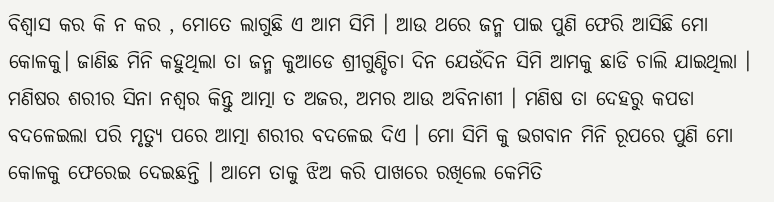ବିଶ୍ୱାସ କର କି ନ କର , ମୋତେ ଲାଗୁଛି ଏ ଆମ ସିମି । ଆଉ ଥରେ ଜନ୍ମ ପାଇ ପୁଣି ଫେରି ଆସିଛି ମୋ କୋଳକୁ। ଜାଣିଛ ମିନି କହୁଥିଲା ତା ଜନ୍ମ କୁଆଡେ ଶ୍ରୀଗୁଣ୍ଡିଚା ଦିନ ଯେଉଁଦିନ ସିମି ଆମକୁ ଛାଡି ଚାଲି ଯାଇଥିଲା । ମଣିଷର ଶରୀର ସିନା ନଶ୍ୱର କିନ୍ତୁ ଆତ୍ମା ତ ଅଜର, ଅମର ଆଉ ଅବିନାଶୀ । ମଣିଷ ତା ଦେହରୁ କପଡା ବଦଳେଇଲା ପରି ମୃତ୍ୟୁ ପରେ ଆତ୍ମା ଶରୀର ବଦଳେଇ ଦିଏ । ମୋ ସିମି କୁ ଭଗବାନ ମିନି ରୂପରେ ପୁଣି ମୋ କୋଳକୁ ଫେରେଇ ଦେଇଛନ୍ତି । ଆମେ ତାକୁ ଝିଅ କରି ପାଖରେ ରଖିଲେ କେମିତି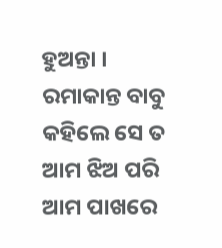ହୁଅନ୍ତା । ରମାକାନ୍ତ ବାବୁ କହିଲେ ସେ ତ ଆମ ଝିଅ ପରି ଆମ ପାଖରେ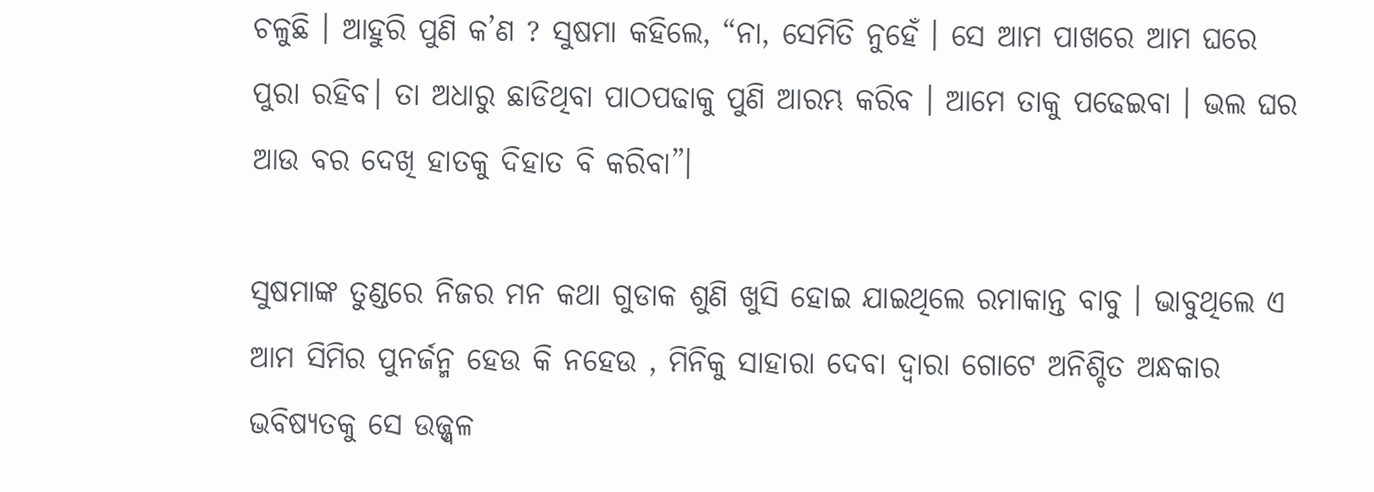ଚଳୁଛି । ଆହୁରି ପୁଣି କ’ଣ ? ସୁଷମା କହିଲେ, “ନା, ସେମିତି ନୁହେଁ । ସେ ଆମ ପାଖରେ ଆମ ଘରେ ପୁରା ରହିବ। ତା ଅଧାରୁ ଛାଡିଥିବା ପାଠପଢାକୁ ପୁଣି ଆରମ୍ଭ କରିବ । ଆମେ ତାକୁ ପଢେଇବା । ଭଲ ଘର ଆଉ ବର ଦେଖି ହାତକୁ ଦିହାତ ବି କରିବା”।

ସୁଷମାଙ୍କ ତୁଣ୍ଡରେ ନିଜର ମନ କଥା ଗୁଡାକ ଶୁଣି ଖୁସି ହୋଇ ଯାଇଥିଲେ ରମାକାନ୍ତ ବାବୁ । ଭାବୁଥିଲେ ଏ ଆମ ସିମିର ପୁନର୍ଜନ୍ମ ହେଉ କି ନହେଉ , ମିନିକୁ ସାହାରା ଦେବା ଦ୍ୱାରା ଗୋଟେ ଅନିଶ୍ଚିତ ଅନ୍ଧକାର ଭବିଷ୍ୟତକୁ ସେ ଉଜ୍ଜ୍ୱଳ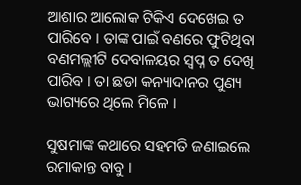ଆଶାର ଆଲୋକ ଟିକିଏ ଦେଖେଇ ତ ପାରିବେ । ତାଙ୍କ ପାଇଁ ବଣରେ ଫୁଟିଥିବା ବଣମଲ୍ଲୀଟି ଦେବାଳୟର ସ୍ୱପ୍ନ ତ ଦେଖି ପାରିବ । ତା ଛଡା କନ୍ୟାଦାନର ପୁଣ୍ୟ ଭାଗ୍ୟରେ ଥିଲେ ମିଳେ ।

ସୁଷମାଙ୍କ କଥାରେ ସହମତି ଜଣାଇଲେ ରମାକାନ୍ତ ବାବୁ ।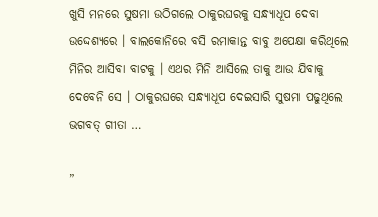ଖୁସି ମନରେ ସୁଷମା ଉଠିଗଲେ ଠାକୁରଘରକୁ ସନ୍ଧ୍ୟାଧୂପ ଦେବା ଉଦ୍ଦେଶ୍ୟରେ । ବାଲକୋନିରେ ବସି ରମାକାନ୍ତ ବାବୁ ଅପେକ୍ଷା କରିଥିଲେ ମିନିର ଆସିବା ବାଟକୁ । ଏଥର ମିନି ଆସିଲେ ତାକୁ ଆଉ ଯିବାକୁ ଦେବେନି ସେ । ଠାକୁରଘରେ ସନ୍ଧ୍ୟାଧୂପ ଦେଇସାରି ସୁଷମା ପଢୁଥିଲେ ଭଗବତ୍ ଗୀତା …

”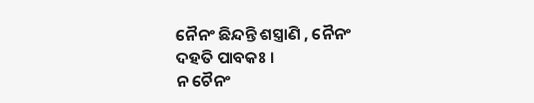ନୈନଂ ଛିନ୍ଦନ୍ତି ଶସ୍ତ୍ରାଣି , ନୈନଂ ଦହତି ପାବକଃ ।
ନ ଚୈନଂ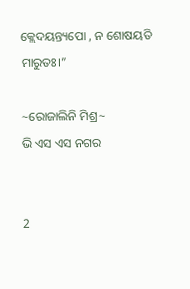କ୍ଲେଦୟନ୍ତ୍ୟପୋ , ନ ଶୋଷୟତି ମାରୁତଃ।”

~ରୋଜାଲିନି ମିଶ୍ର~
ଭି ଏସ ଏସ ନଗର


2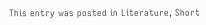This entry was posted in Literature, Short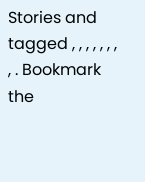Stories and tagged , , , , , , , , . Bookmark the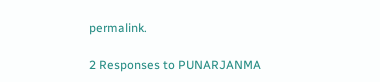permalink.

2 Responses to PUNARJANMA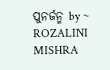ପୁନର୍ଜନ୍ମ by ~ ROZALINI MISHRA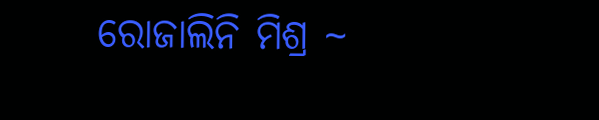ରୋଜାଲିନି ମିଶ୍ର ~